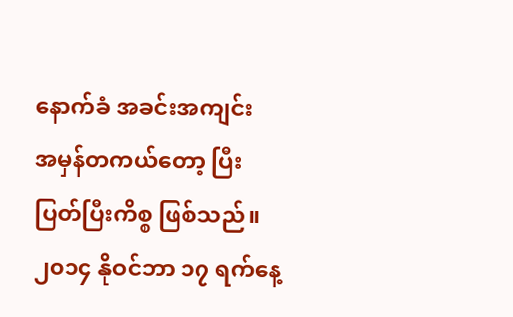နောက်ခံ အခင်းအကျင်း
အမှန်တကယ်တော့ ပြီးပြတ်ပြီးကိစ္စ ဖြစ်သည်။ ၂၀၁၄ နိုဝင်ဘာ ၁၇ ရက်နေ့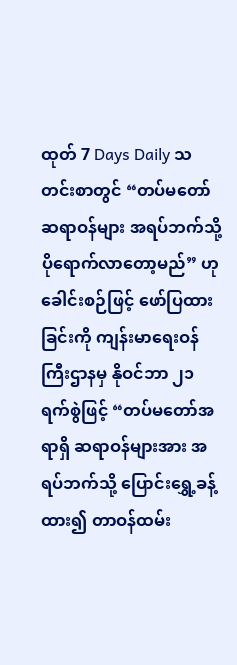ထုတ် 7 Days Daily သတင်းစာတွင် “တပ်မတော်ဆရာဝန်များ အရပ်ဘက်သို့ ပိုရောက်လာတော့မည်” ဟု ခေါင်းစဉ်ဖြင့် ဖော်ပြထားခြင်းကို ကျန်းမာရေးဝန်ကြီးဌာနမှ နိုဝင်ဘာ ၂၁ ရက်စွဲဖြင့် “တပ်မတော်အရာရှိ ဆရာဝန်များအား အရပ်ဘက်သို့ ပြောင်းရွှေ့ခန့်ထား၍ တာဝန်ထမ်း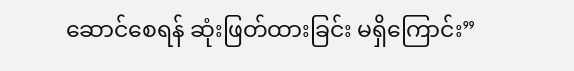ဆောင်စေရန် ဆုံးဖြတ်ထားခြင်း မရှိကြောင်း”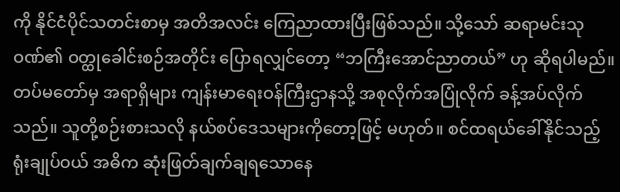ကို နိုင်ငံပိုင်သတင်းစာမှ အတိအလင်း ကြေညာထားပြီးဖြစ်သည်။ သို့သော် ဆရာမင်းသုဝဏ်၏ ဝတ္ထုခေါင်းစဉ်အတိုင်း ပြောရလျှင်တော့ “ဘကြီးအောင်ညာတယ်” ဟု ဆိုရပါမည်။ တပ်မတော်မှ အရာရှိများ ကျန်းမာရေးဝန်ကြီးဌာနသို့ အစုလိုက်အပြုံလိုက် ခန့်အပ်လိုက်သည်။ သူတို့စဉ်းစားသလို နယ်စပ်ဒေသများကိုတော့ဖြင့် မဟုတ်။ စင်ထရယ်ခေါ်နိုင်သည့် ရုံးချုပ်ဝယ် အဓိက ဆုံးဖြတ်ချက်ချရသောနေ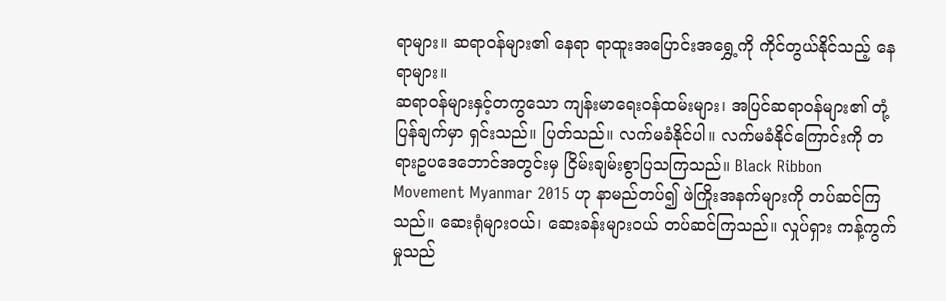ရာများ။ ဆရာဝန်များ၏ နေရာ ရာထူးအပြောင်းအရွှေ့ကို ကိုင်တွယ်နိုင်သည့် နေရာများ။
ဆရာဝန်များနှင့်တကွသော ကျန်းမာရေးဝန်ထမ်းများ၊ အပြင်ဆရာဝန်များ၏ တုံ့ ပြန်ချက်မှာ ရှင်းသည်။ ပြတ်သည်။ လက်မခံနိုင်ပါ။ လက်မခံနိုင်ကြောင်းကို တရားဥပဒေဘောင်အတွင်းမှ ငြိမ်းချမ်းစွာပြသကြသည်။ Black Ribbon Movement Myanmar 2015 ဟု နာမည်တပ်၍ ဖဲကြိုးအနက်များကို တပ်ဆင်ကြသည်။ ဆေးရုံများဝယ်၊ ဆေးခန်းများဝယ် တပ်ဆင်ကြသည်။ လှုပ်ရှား ကန့်ကွက်မှုသည်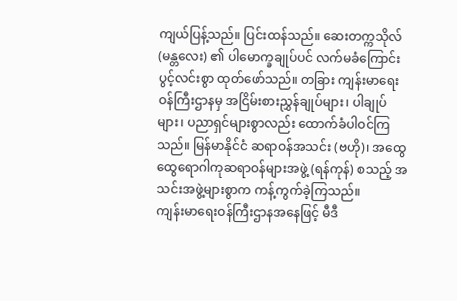ကျယ်ပြန့်သည်။ ပြင်းထန်သည်။ ဆေးတက္ကသိုလ် (မန္တလေး) ၏ ပါမောက္ခချုပ်ပင် လက်မခံကြောင်း ပွင့်လင်းစွာ ထုတ်ဖော်သည်။ တခြား ကျန်းမာရေးဝန်ကြီးဌာနမှ အငြိမ်းစားညွှန်ချုပ်များ၊ ပါချုပ်များ၊ ပညာရှင်များစွာလည်း ထောက်ခံပါဝင်ကြသည်။ မြန်မာနိုင်ငံ ဆရာဝန်အသင်း (ဗဟို)၊ အထွေထွေရောဂါကုဆရာဝန်များအဖွဲ့ (ရန်ကုန်) စသည့် အသင်းအဖွဲ့များစွာက ကန့်ကွက်ခဲ့ကြသည်။
ကျန်းမာရေးဝန်ကြီးဌာနအနေဖြင့် မီဒီ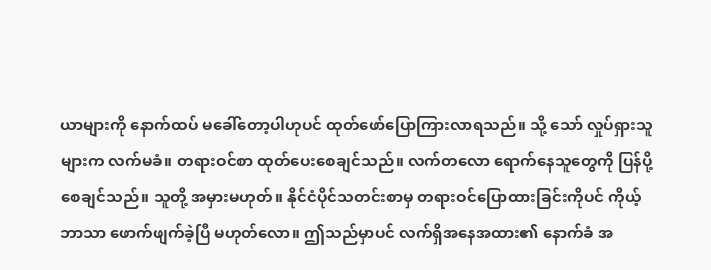ယာများကို နောက်ထပ် မခေါ်တော့ပါဟုပင် ထုတ်ဖော်ပြောကြားလာရသည်။ သို့ သော် လှုပ်ရှားသူများက လက်မခံ။ တရားဝင်စာ ထုတ်ပေးစေချင်သည်။ လက်တလော ရောက်နေသူတွေကို ပြန်ပို့စေချင်သည်။ သူတို့ အမှားမဟုတ်။ နိုင်ငံပိုင်သတင်းစာမှ တရားဝင်ပြောထားခြင်းကိုပင် ကိုယ့်ဘာသာ ဖောက်ဖျက်ခဲ့ပြီ မဟုတ်လော။ ဤသည်မှာပင် လက်ရှိအနေအထား၏ နောက်ခံ အ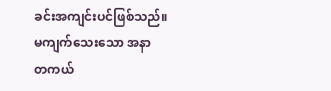ခင်းအကျင်းပင်ဖြစ်သည်။
မကျက်သေးသော အနာ
တကယ်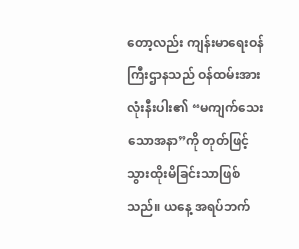တော့လည်း ကျန်းမာရေးဝန်ကြီးဌာနသည် ဝန်ထမ်းအားလုံးနီးပါး၏ “မကျက်သေးသောအနာ”ကို တုတ်ဖြင့် သွားထိုးမိခြင်းသာဖြစ်သည်။ ယနေ့ အရပ်ဘက်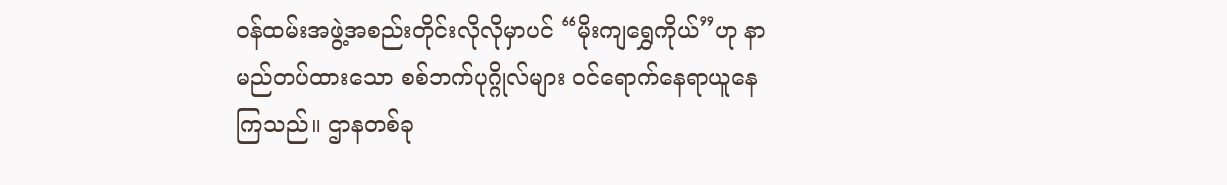ဝန်ထမ်းအဖွဲ့အစည်းတိုင်းလိုလိုမှာပင် “မိုးကျရွှေကိုယ်”ဟု နာမည်တပ်ထားသော စစ်ဘက်ပုဂ္ဂိုလ်များ ဝင်ရောက်နေရာယူနေကြသည်။ ဌာနတစ်ခု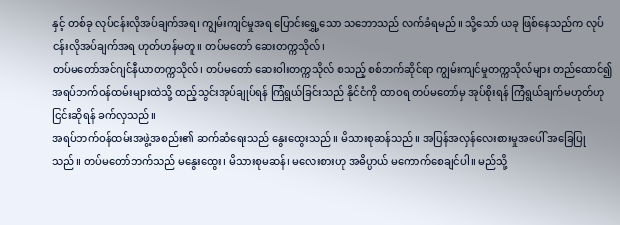နှင့် တစ်ခု လုပ်ငန်းလိုအပ်ချက်အရ၊ ကျွမ်းကျင်မှုအရ ပြောင်းရွှေ့သော သဘောသည် လက်ခံရမည်။ သို့သော် ယခု ဖြစ်နေသည်က လုပ်ငန်းလိုအပ်ချက်အရ ဟုတ်ဟန်မတူ။ တပ်မတော် ဆေးတက္ကသိုလ်၊
တပ်မတော်အင်ဂျင်နီယာတက္ကသိုလ်၊ တပ်မတော် ဆေးဝါးတက္ကသိုလ် စသည့် စစ်ဘက်ဆိုင်ရာ ကျွမ်းကျင်မှုတက္ကသိုလ်များ တည်ထောင်၍ အရပ်ဘက်ဝန်ထမ်းများထဲသို့ ထည့်သွင်းအုပ်ချုပ်ရန် ကြံရွယ်ခြင်းသည် နိုင်ငံကို ထာဝရ တပ်မတော်မှ အုပ်စိုးရန် ကြံရွယ်ချက်မဟုတ်ဟု ငြင်းဆိုရန် ခက်လှသည်။
အရပ်ဘက်ဝန်ထမ်းအဖွဲ့အစည်း၏ ဆက်ဆံရေးသည် နွေးထွေးသည်။ မိသားစုဆန်သည်။ အပြန်အလှန်လေးစားမှုအပေါ် အခြေပြုသည်။ တပ်မတော်ဘက်သည် မနွေးထွေး၊ မိသားစုမဆန်၊ မလေးစားဟု အဓိပ္ပာယ် မကောက်စေချင်ပါ။ မည်သို့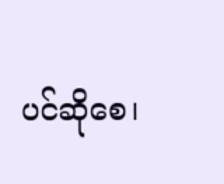ပင်ဆိုစေ၊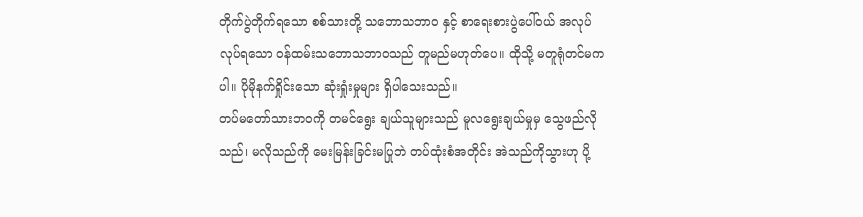တိုက်ပွဲတိုက်ရသော စစ်သားတို့ သဘောသဘာ၀ နှင့် စာရေးစားပွဲပေါ်ဝယ် အလုပ်လုပ်ရသော ဝန်ထမ်းသဘောသဘာဝသည် တူမည်မဟုတ်ပေ။ ထိုသို့ မတူရုံတင်မကပါ။ ပိုမိုနက်ရှိုင်းသော ဆုံးရှုံးမှုများ ရှိပါသေးသည်။
တပ်မတော်သားဘဝကို တမင်ရွေး ချယ်သူများသည် မူလရွေးချယ်မှုမှ သွေဖည်လိုသည်၊ မလိုသည်ကို မေးမြန်းခြင်းမပြုဘဲ တပ်ထုံးစံအတိုင်း အဲသည်ကိုသွားဟု ပို့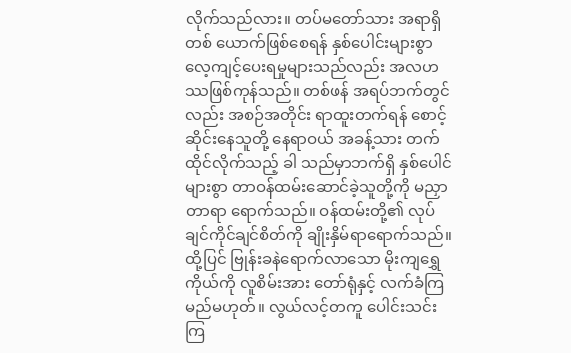လိုက်သည်လား။ တပ်မတော်သား အရာရှိတစ် ယောက်ဖြစ်စေရန် နှစ်ပေါင်းများစွာ လေ့ကျင့်ပေးရမှုများသည်လည်း အလဟဿဖြစ်ကုန်သည်။ တစ်ဖန် အရပ်ဘက်တွင်လည်း အစဉ်အတိုင်း ရာထူးတက်ရန် စောင့်ဆိုင်းနေသူတို့ နေရာဝယ် အခန့်သား တက်ထိုင်လိုက်သည့် ခါ သည်မှာဘက်ရှိ နှစ်ပေါင်များစွာ တာဝန်ထမ်းဆောင်ခဲ့သူတို့ကို မညှာတာရာ ရောက်သည်။ ဝန်ထမ်းတို့၏ လုပ်ချင်ကိုင်ချင်စိတ်ကို ချိုးနှိမ်ရာရောက်သည်။ ထို့ပြင် ဗြုန်းခနဲရောက်လာသော မိုးကျရွှေကိုယ်ကို လူစိမ်းအား တော်ရုံနှင့် လက်ခံကြမည်မဟုတ်။ လွယ်လင့်တကူ ပေါင်းသင်းကြ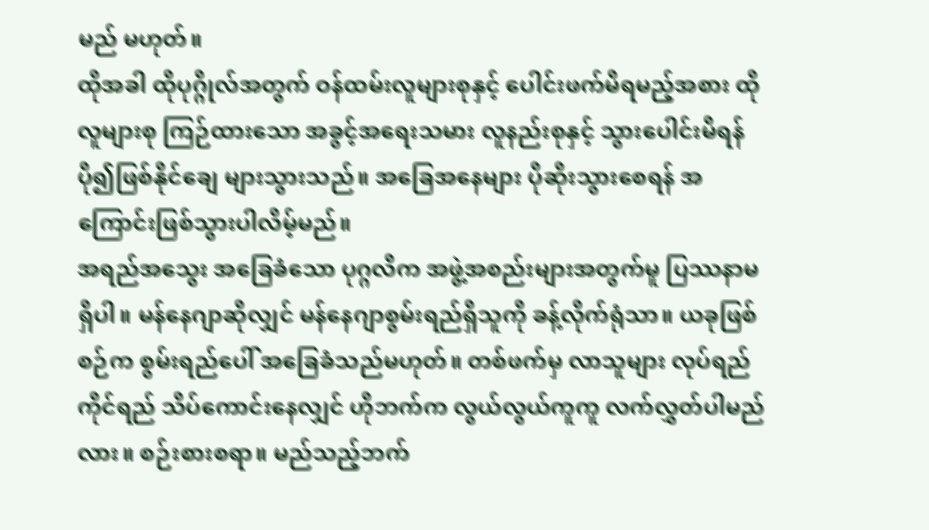မည် မဟုတ်။
ထိုအခါ ထိုပုဂ္ဂိုလ်အတွက် ဝန်ထမ်းလူများစုနှင့် ပေါင်းဖက်မိရမည့်အစား ထိုလူများစု ကြဉ်ထားသော အခွင့်အရေးသမား လူနည်းစုနှင့် သွားပေါင်းမိရန် ပို၍ဖြစ်နိုင်ချေ များသွားသည်။ အခြေအနေများ ပိုဆိုးသွားစေရန် အကြောင်းဖြစ်သွားပါလိမ့်မည်။
အရည်အသွေး အခြေခံသော ပုဂ္ဂလိက အဖွဲ့အစည်းများအတွက်မူ ပြဿနာမရှိပါ။ မန်နေဂျာဆိုလျှင် မန်နေဂျာစွမ်းရည်ရှိသူကို ခန့်လိုက်ရုံသာ။ ယခုဖြစ်စဉ်က စွမ်းရည်ပေါ် အခြေခံသည်မဟုတ်။ တစ်ဖက်မှ လာသူများ လုပ်ရည်ကိုင်ရည် သိပ်ကောင်းနေလျှင် ဟိုဘက်က လွယ်လွယ်ကူကူ လက်လွှတ်ပါမည်လား။ စဉ်းစားစရာ။ မည်သည့်ဘက်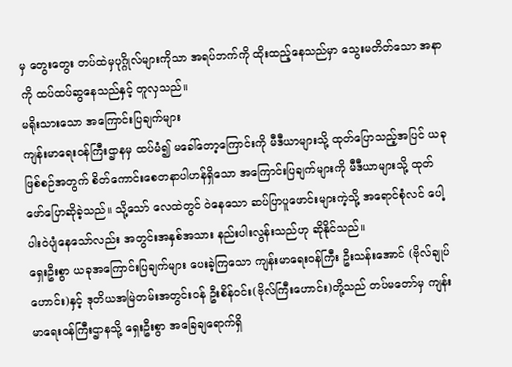မှ တွေးတွေး တပ်ထဲမှပုဂ္ဂိုလ်များကိုသာ အရပ်ဘက်ကို ထိုးထည့်နေသည်မှာ သွေးမတိတ်သော အနာကို ထပ်ထပ်ဆွနေသည်နှင့် တူလှသည်။
မရိုးသားသော အကြောင်းပြချက်များ
ကျန်းမာရေးဝန်ကြီးဌာနမှ ထပ်မံ၍ မခေါ်တော့ကြောင်းကို မီဒီယာများသို့ ထုတ်ပြောသည့်အပြင် ယခုဖြစ်စဉ်အတွက် စိတ်ကောင်းစေတနာပါဟန်ရှိသော အကြောင်းပြချက်များကို မီဒီယာများသို့ ထုတ်ဖော်ပြောဆိုခဲ့သည်။ သို့သော် လေထဲတွင် ဝဲနေသော ဆပ်ပြာပူဖောင်းများကဲ့သို့ အရောင်စုံလင် ပေါ့ပါးဝဲပျံနေသော်လည်း အတွင်းအနှစ်အသား နည်းပါးလွန်းသည်ဟု ဆိုနိုင်သည်။
ရှေးဦးစွာ ယခုအကြောင်းပြချက်များ ပေးခဲ့ကြသော ကျန်းမာရေးဝန်ကြီး ဦးသန်းအောင် (ဗိုလ်ချုပ်ဟောင်း)နှင့် ဒုတိယအမြဲတမ်းအတွင်းဝန် ဦးစိန်ဝင်း(ဗိုလ်ကြီးဟောင်း)တို့သည် တပ်မတော်မှ ကျန်းမာရေးဝန်ကြီးဌာနသို့ ရှေးဦးစွာ အခြေချရောက်ရှိ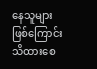နေသူများ ဖြစ်ကြောင်း သိထားစေ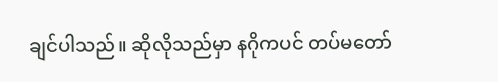ချင်ပါသည်။ ဆိုလိုသည်မှာ နဂိုကပင် တပ်မတော်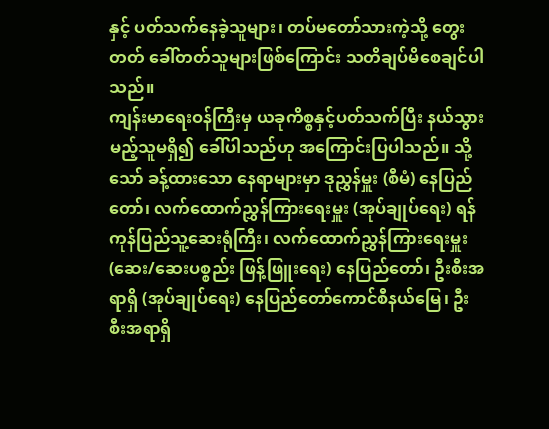နှင့် ပတ်သက်နေခဲ့သူများ၊ တပ်မတော်သားကဲ့သို့ တွေးတတ် ခေါ်တတ်သူများဖြစ်ကြောင်း သတိချပ်မိစေချင်ပါသည်။
ကျန်းမာရေးဝန်ကြီးမှ ယခုကိစ္စနှင့်ပတ်သက်ပြီး နယ်သွားမည့်သူမရှိ၍ ခေါ်ပါသည်ဟု အကြောင်းပြပါသည်။ သို့သော် ခန့်ထားသော နေရာများမှာ ဒုညွှန်မှူး (စီမံ) နေပြည်တော်၊ လက်ထောက်ညွှန်ကြားရေးမှူး (အုပ်ချုပ်ရေး) ရန်ကုန်ပြည်သူ့ဆေးရုံကြီး၊ လက်ထောက်ညွှန်ကြားရေးမှူး (ဆေး/ဆေးပစ္စည်း ဖြန့်ဖြူးရေး) နေပြည်တော်၊ ဦးစီးအရာရှိ (အုပ်ချုပ်ရေး) နေပြည်တော်ကောင်စီနယ်မြေ၊ ဦးစီးအရာရှိ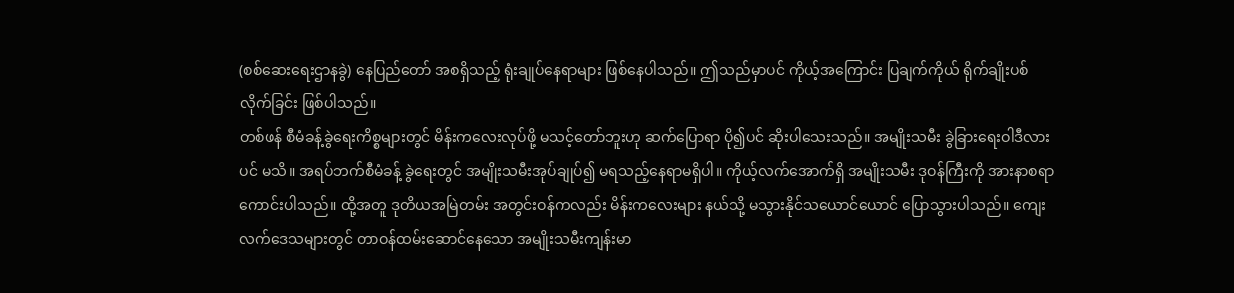(စစ်ဆေးရေးဌာနခွဲ) နေပြည်တော် အစရှိသည့် ရုံးချုပ်နေရာများ ဖြစ်နေပါသည်။ ဤသည်မှာပင် ကိုယ့်အကြောင်း ပြချက်ကိုယ် ရိုက်ချိုးပစ်လိုက်ခြင်း ဖြစ်ပါသည်။
တစ်ဖန် စီမံခန့်ခွဲရေးကိစ္စများတွင် မိန်းကလေးလုပ်ဖို့ မသင့်တော်ဘူးဟု ဆက်ပြောရာ ပို၍ပင် ဆိုးပါသေးသည်။ အမျိုးသမီး ခွဲခြားရေးဝါဒီလားပင် မသိ။ အရပ်ဘက်စီမံခန့် ခွဲရေးတွင် အမျိုးသမီးအုပ်ချုပ်၍ မရသည့်နေရာမရှိပါ။ ကိုယ့်လက်အောက်ရှိ အမျိုးသမီး ဒုဝန်ကြီးကို အားနာစရာကောင်းပါသည်။ ထို့အတူ ဒုတိယအမြဲတမ်း အတွင်းဝန်ကလည်း မိန်းကလေးများ နယ်သို့ မသွားနိုင်သယောင်ယောင် ပြောသွားပါသည်။ ကျေးလက်ဒေသများတွင် တာဝန်ထမ်းဆောင်နေသော အမျိုးသမီးကျန်းမာ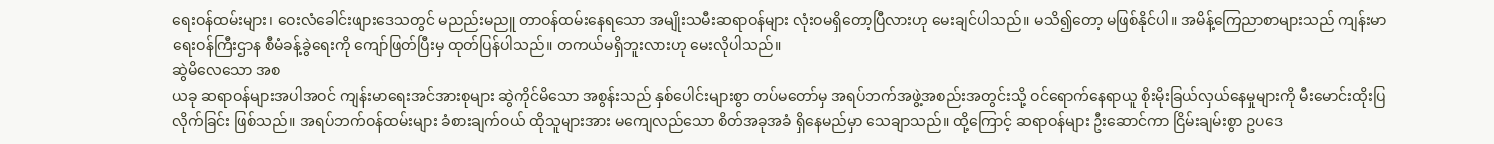ရေးဝန်ထမ်းများ၊ ဝေးလံခေါင်းဖျားဒေသတွင် မညည်းမညူ တာဝန်ထမ်းနေရသော အမျိုးသမီးဆရာဝန်များ လုံးဝမရှိတော့ပြီလားဟု မေးချင်ပါသည်။ မသိ၍တော့ မဖြစ်နိုင်ပါ။ အမိန့်ကြေညာစာများသည် ကျန်းမာရေးဝန်ကြီးဌာန စီမံခန့်ခွဲရေးကို ကျော်ဖြတ်ပြီးမှ ထုတ်ပြန်ပါသည်။ တကယ်မရှိဘူးလားဟု မေးလိုပါသည်။
ဆွဲမိလေသော အစ
ယခု ဆရာဝန်များအပါအဝင် ကျန်းမာရေးအင်အားစုများ ဆွဲကိုင်မိသော အစွန်းသည် နှစ်ပေါင်းများစွာ တပ်မတော်မှ အရပ်ဘက်အဖွဲ့အစည်းအတွင်းသို့ ဝင်ရောက်နေရာယူ စိုးမိုးခြယ်လှယ်နေမှုများကို မီးမောင်းထိုးပြလိုက်ခြင်း ဖြစ်သည်။ အရပ်ဘက်ဝန်ထမ်းများ ခံစားချက်ဝယ် ထိုသူများအား မကျေလည်သော စိတ်အခုအခံ ရှိနေမည်မှာ သေချာသည်။ ထို့ကြောင့် ဆရာဝန်များ ဦးဆောင်ကာ ငြိမ်းချမ်းစွာ ဥပဒေ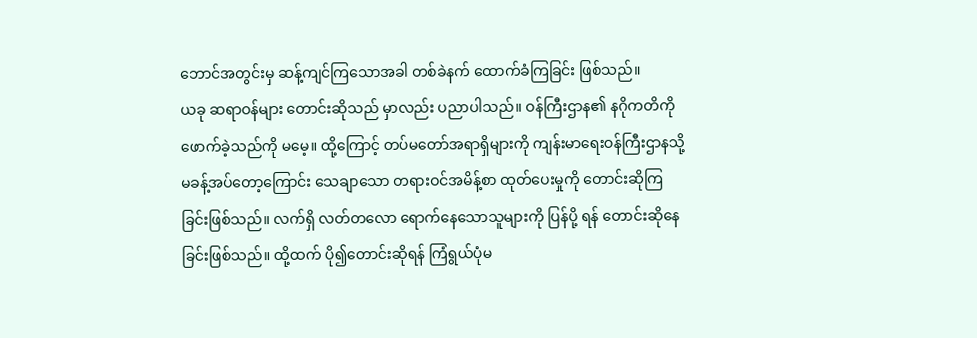ဘောင်အတွင်းမှ ဆန့်ကျင်ကြသောအခါ တစ်ခဲနက် ထောက်ခံကြခြင်း ဖြစ်သည်။
ယခု ဆရာဝန်များ တောင်းဆိုသည် မှာလည်း ပညာပါသည်။ ဝန်ကြီးဌာန၏ နဂိုကတိကို ဖောက်ခဲ့သည်ကို မမေ့။ ထို့ကြောင့် တပ်မတော်အရာရှိများကို ကျန်းမာရေးဝန်ကြီးဌာနသို့ မခန့်အပ်တော့ကြောင်း သေချာသော တရားဝင်အမိန့်စာ ထုတ်ပေးမှုကို တောင်းဆိုကြခြင်းဖြစ်သည်။ လက်ရှိ လတ်တလော ရောက်နေသောသူများကို ပြန်ပို့ ရန် တောင်းဆိုနေခြင်းဖြစ်သည်။ ထို့ထက် ပို၍တောင်းဆိုရန် ကြံရွယ်ပုံမ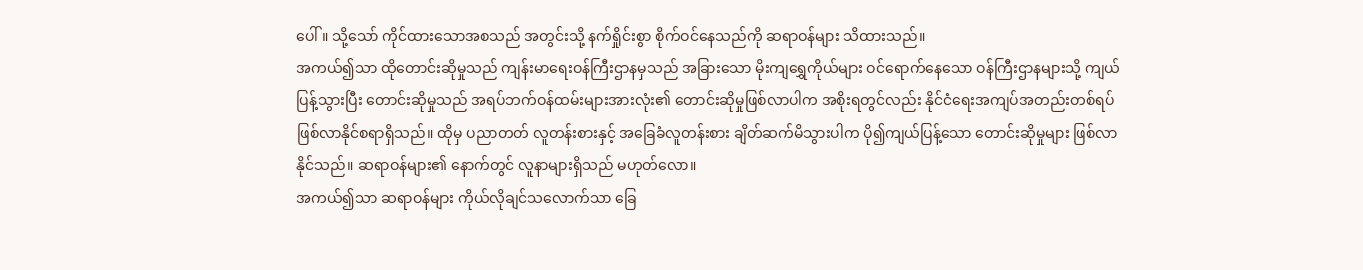ပေါ်။ သို့သော် ကိုင်ထားသောအစသည် အတွင်းသို့ နက်ရှိုင်းစွာ စိုက်ဝင်နေသည်ကို ဆရာဝန်များ သိထားသည်။
အကယ်၍သာ ထိုတောင်းဆိုမှုသည် ကျန်းမာရေးဝန်ကြီးဌာနမှသည် အခြားသော မိုးကျရွှေကိုယ်များ ဝင်ရောက်နေသော ဝန်ကြီးဌာနများသို့ ကျယ်ပြန့်သွားပြီး တောင်းဆိုမှုသည် အရပ်ဘက်ဝန်ထမ်းများအားလုံး၏ တောင်းဆိုမှုဖြစ်လာပါက အစိုးရတွင်လည်း နိုင်ငံရေးအကျပ်အတည်းတစ်ရပ် ဖြစ်လာနိုင်စရာရှိသည်။ ထိုမှ ပညာတတ် လူတန်းစားနှင့် အခြေခံလူတန်းစား ချိတ်ဆက်မိသွားပါက ပို၍ကျယ်ပြန့်သော တောင်းဆိုမှုများ ဖြစ်လာနိုင်သည်။ ဆရာဝန်များ၏ နောက်တွင် လူနာများရှိသည် မဟုတ်လော။
အကယ်၍သာ ဆရာဝန်များ ကိုယ်လိုချင်သလောက်သာ ခြေ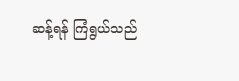ဆန့်ရန် ကြံရွယ်သည်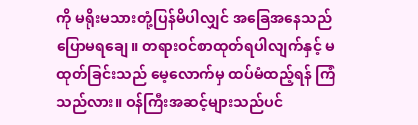ကို မရိုးမသားတုံ့ပြန်မိပါလျှင် အခြေအနေသည် ပြောမရချေ။ တရားဝင်စာထုတ်ရပါလျက်နှင့် မထုတ်ခြင်းသည် မေ့လောက်မှ ထပ်မံထည့်ရန် ကြံသည်လား။ ဝန်ကြီးအဆင့်များသည်ပင်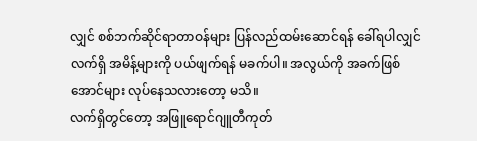လျှင် စစ်ဘက်ဆိုင်ရာတာဝန်များ ပြန်လည်ထမ်းဆောင်ရန် ခေါ်ရပါလျှင် လက်ရှိ အမိန့်များကို ပယ်ဖျက်ရန် မခက်ပါ။ အလွယ်ကို အခက်ဖြစ်အောင်များ လုပ်နေသလားတော့ မသိ။
လက်ရှိတွင်တော့ အဖြူရောင်ဂျူတီကုတ်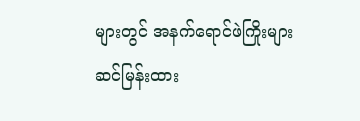များတွင် အနက်ရောင်ဖဲကြိုးများ ဆင်မြန်းထား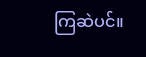ကြဆဲပင်။